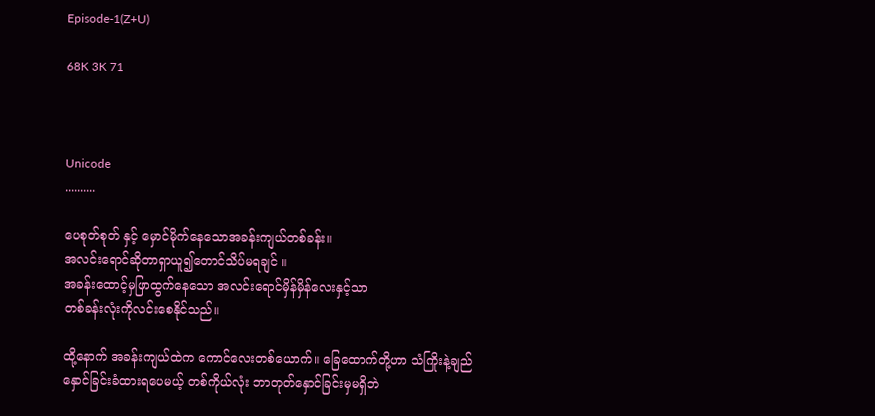Episode-1(Z+U)

68K 3K 71



Unicode
..........

ပေစုတ်စုတ် နှင့် မှောင်မိုက်နေသောအခန်းကျယ်တစ်ခန်း။
အလင်းရောင်ဆိုတာရှာယူ၍‌တောင်သိပ်မရချင် ။
အခန်းထောင့်မှဖြာထွက်နေသော အလင်းရောင်မှိန်မှိန်လေးနှင့်သာ
တစ်ခန်းလုံးကိုလင်းစေနိုင်သည်။

ထို့နောက် အခန်းကျယ်ထဲက ကောင်လေးတစ်ယောက်။ ခြေထောက်တို့ဟာ သံကြိုးနဲ့ချည်နှောင်ခြင်းခံထားရပေမယ့် တစ်ကိုယ်လုံး ဘာတုတ်နှောင်ခြင်းမှမရှိဘဲ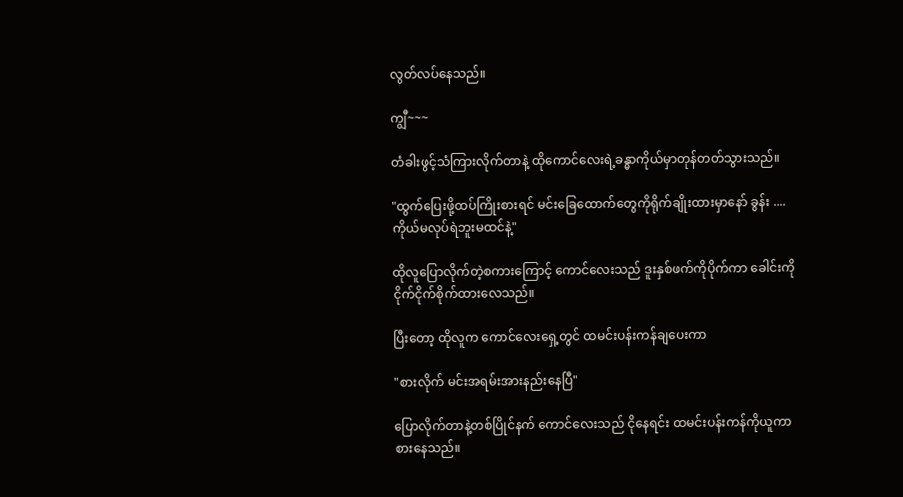လွတ်လပ်နေသည်။

ကျွီ~~~

တံခါးဖွင့်သံကြားလိုက်တာနဲ့ ထိုကောင်လေးရဲ့ခန္ဓာကိုယ်မှာတုန်တတ်သွားသည်။

"ထွက်ပြေးဖို့ထပ်ကြိုးစားရင် မင်းခြေထောက်တွေကိုရိုက်ချိုးထားမှာနော် ခွန်း .... ကိုယ်မလုပ်ရဲဘူးမထင်နဲ့"

ထိုလူပြောလိုက်တဲ့စကားကြောင့် ကောင်လေးသည် ဒူးနှစ်ဖက်ကိုပိုက်ကာ ခေါင်းကိုငိုက်ငိုက်စိုက်ထားလေသည်။

ပြီးတော့ ထိုလူက ကောင်လေးရှေ့တွင် ထမင်းပန်းကန်ချပေးကာ

"စားလိုက် မင်းအရမ်းအားနည်းနေပြီ"

ပြောလိုက်တာနဲ့တစ်ပြိုင်နက် ကောင်လေးသည် ငိုနေရင်း ထမင်းပန်းကန်ကိုယူကာ စားနေသည်။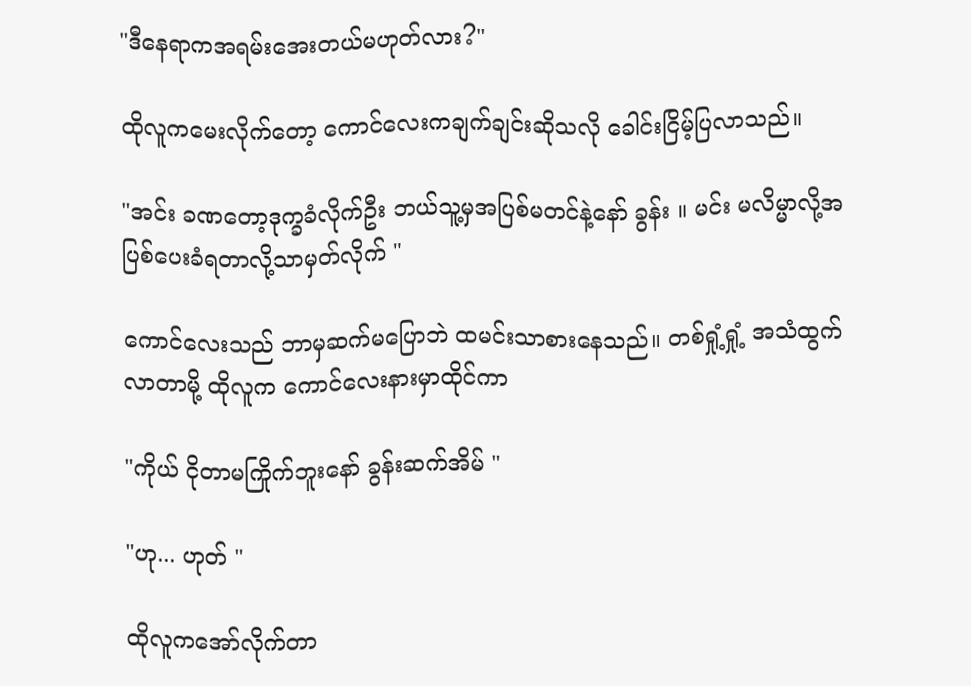"ဒီနေရာကအရမ်းအေးတယ်မဟုတ်လား?"

ထိုလူကမေးလိုက်တော့ ကောင်လေးကချက်ချင်းဆိုသလို ခေါင်းငြိမ့်ပြလာသည်။

"အင်း ခဏတော့ဒုက္ခခံလိုက်ဦး ဘယ်သူ့မှအပြစ်မတင်နဲ့နော် ခွန်း ။ မင်း မလိမ္မာလို့အပြစ်ပေးခံရတာလို့သာမှတ်လိုက် "

ကောင်လေးသည် ဘာမှဆက်မပြောဘဲ ထမင်းသာစားနေသည်။ တစ်ရှုံ့ရှုံ့ အသံထွက်လာတာမို့ ထိုလူက ကောင်လေးနားမှာထိုင်ကာ

"ကိုယ် ငိုတာမကြိုက်ဘူးနော် ခွန်းဆက်အိမ် "

"ဟု... ဟုတ် "

ထိုလူကအော်လိုက်တာ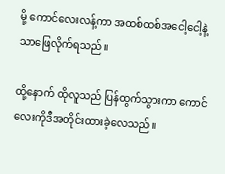မို့ ကောင်လေးလန့်ကာ အထစ်ထစ်အငေါ့ငေါ့နဲ့သာဖြေလိုက်ရသည်။

ထို့နောက် ထိုလူသည် ပြန်ထွက်သွားကာ ကောင်လေးကိုဒီအတိုင်းထားခဲ့လေသည်။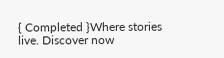{ Completed }Where stories live. Discover now